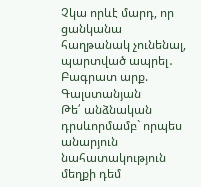Չկա որևէ մարդ, որ ցանկանա հաղթանակ չունենալ, պարտված ապրել․ Բագրատ արք. Գալստանյան
Թե՛ անձնական դրսևորմամբ` որպես անարյուն նահատակություն մեղքի դեմ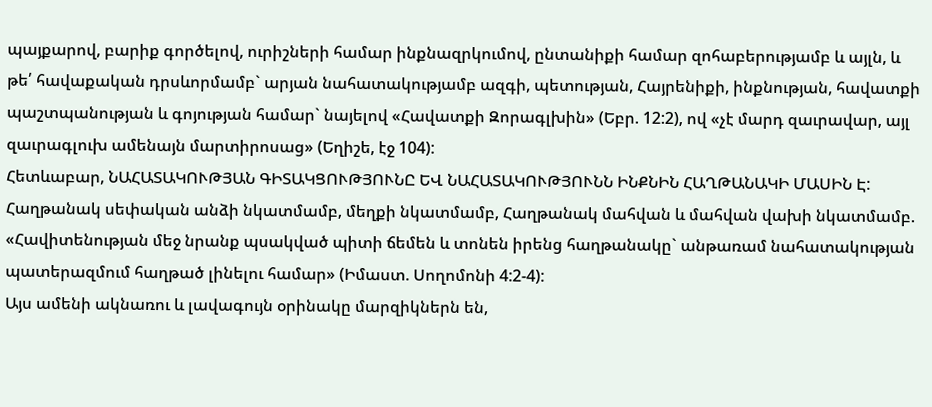պայքարով, բարիք գործելով, ուրիշների համար ինքնազրկումով, ընտանիքի համար զոհաբերությամբ և այլն, և թե՛ հավաքական դրսևորմամբ` արյան նահատակությամբ ազգի, պետության, Հայրենիքի, ինքնության, հավատքի պաշտպանության և գոյության համար` նայելով «Հավատքի Զորագլխին» (Եբր. 12:2), ով «չէ մարդ զաւրավար, այլ զաւրագլուխ ամենայն մարտիրոսաց» (Եղիշե, էջ 104):
Հետևաբար, ՆԱՀԱՏԱԿՈՒԹՅԱՆ ԳԻՏԱԿՑՈՒԹՅՈՒՆԸ ԵՎ ՆԱՀԱՏԱԿՈՒԹՅՈՒՆՆ ԻՆՔՆԻՆ ՀԱՂԹԱՆԱԿԻ ՄԱՍԻՆ Է: Հաղթանակ սեփական անձի նկատմամբ, մեղքի նկատմամբ, Հաղթանակ մահվան և մահվան վախի նկատմամբ. «Հավիտենության մեջ նրանք պսակված պիտի ճեմեն և տոնեն իրենց հաղթանակը` անթառամ նահատակության պատերազմում հաղթած լինելու համար» (Իմաստ. Սողոմոնի 4:2-4):
Այս ամենի ակնառու և լավագույն օրինակը մարզիկներն են,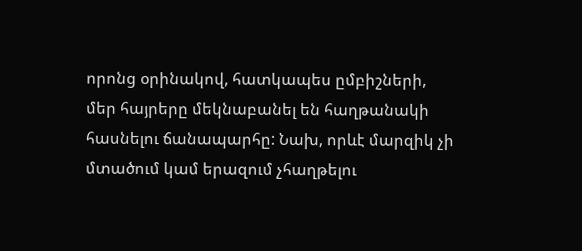որոնց օրինակով, հատկապես ըմբիշների, մեր հայրերը մեկնաբանել են հաղթանակի հասնելու ճանապարհը: Նախ, որևէ մարզիկ չի մտածում կամ երազում չհաղթելու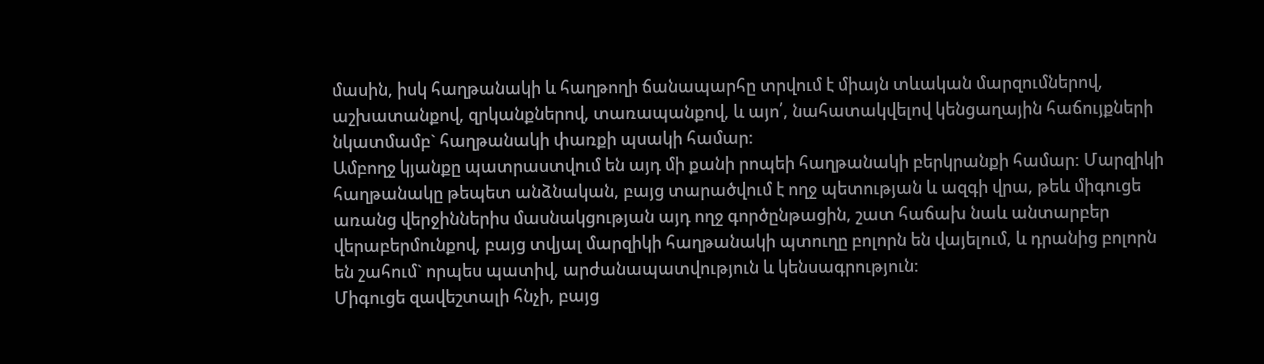մասին, իսկ հաղթանակի և հաղթողի ճանապարհը տրվում է միայն տևական մարզումներով, աշխատանքով, զրկանքներով, տառապանքով, և այո՛, նահատակվելով կենցաղային հաճույքների նկատմամբ` հաղթանակի փառքի պսակի համար:
Ամբողջ կյանքը պատրաստվում են այդ մի քանի րոպեի հաղթանակի բերկրանքի համար: Մարզիկի հաղթանակը թեպետ անձնական, բայց տարածվում է ողջ պետության և ազգի վրա, թեև միգուցե առանց վերջիններիս մասնակցության այդ ողջ գործընթացին, շատ հաճախ նաև անտարբեր վերաբերմունքով, բայց տվյալ մարզիկի հաղթանակի պտուղը բոլորն են վայելում, և դրանից բոլորն են շահում` որպես պատիվ, արժանապատվություն և կենսագրություն:
Միգուցե զավեշտալի հնչի, բայց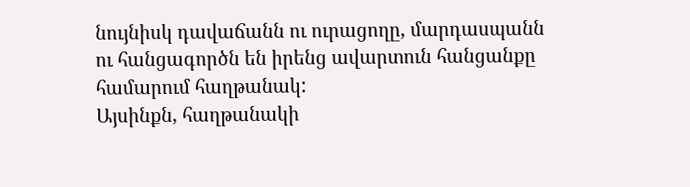նույնիսկ դավաճանն ու ուրացողը, մարդասպանն ու հանցագործն են իրենց ավարտուն հանցանքը համարում հաղթանակ:
Այսինքն, հաղթանակի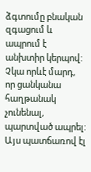ձգտումը բնական զգացում և ապրում է անխտիր կերպով: Չկա որևէ մարդ, որ ցանկանա հաղթանակ չունենալ, պարտված ապրել: Այս պատճառով էլ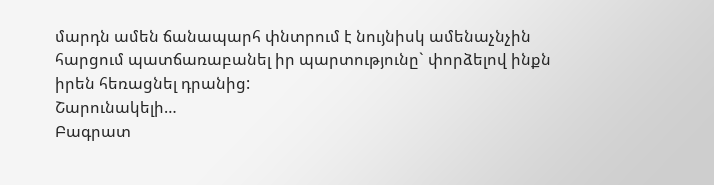մարդն ամեն ճանապարհ փնտրում է նույնիսկ ամենաչնչին հարցում պատճառաբանել իր պարտությունը` փորձելով ինքն իրեն հեռացնել դրանից:
Շարունակելի…
Բագրատ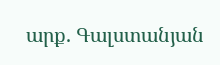արք. Գալստանյան